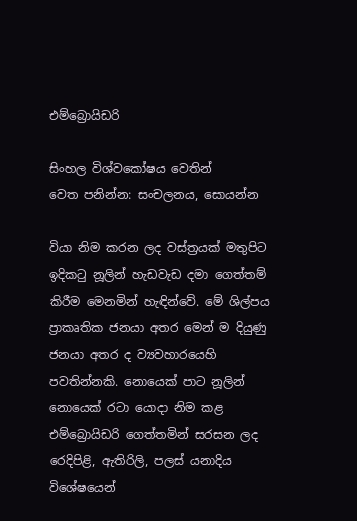එම්බ්‍රොයිඩරි

සිංහල විශ්වකෝෂය වෙතින්
වෙත පනින්න: සංචලනය, සොයන්න

වියා නිම කරන ලද වස්ත්‍රයක් මතුපිට ඉදිකටු නූලින් හැඩවැඩ දමා ගෙත්තම් කිරීම මෙනමින් හැඳින්වේ. මේ ශිල්පය ප්‍රාකෘතික ජනයා අතර මෙන් ම දියුණු ජනයා අතර ද ව්‍යවහාරයෙහි පවතින්නකි. නොයෙක් පාට නූලින් නොයෙක් රටා යොදා නිම කළ එම්බ්‍රොයිඩරි ගෙත්තමින් සරසන ලද රෙදිපිළි, ඇතිරිලි, පලස් යනාදිය විශේෂයෙන්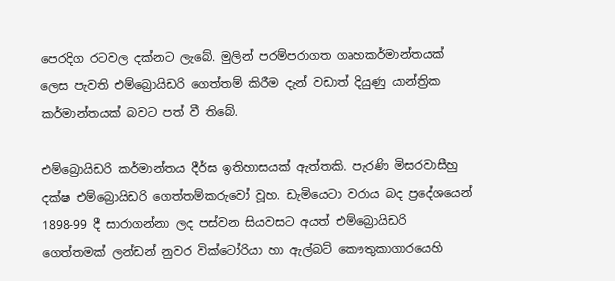පෙරදිග රටවල දක්නට ලැබේ. මුලින් පරම්පරාගත ගෘහකර්මාන්තයක් ලෙස පැවති එම්බ්‍රොයිඩරි ගෙත්තම් කිරීම දැන් වඩාත් දියුණු යාන්ත්‍රික කර්මාන්තයක් බවට පත් වී තිබේ.

එම්බ්‍රොයිඩරි කර්මාන්තය දීර්ඝ ඉතිහාසයක් ඇත්තකි. පැරණි මිසරවාසීහු දක්ෂ එම්බ්‍රොයිඩරි ගෙත්තම්කරුවෝ වූහ. ඩැමියෙටා වරාය බද ප්‍රදේශයෙන් 1898-99 දී සාරාගන්නා ලද පස්වන සියවසට අයත් එම්බ්‍රොයිඩරි ගෙත්තමක් ලන්ඩන් නුවර වික්ටෝරියා හා ඇල්බට් කෞතුකාගාරයෙහි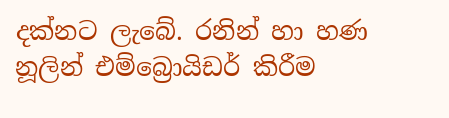දක්නට ලැබේ. රනින් හා හණ නූලින් එම්බ්‍රොයිඩර් කිරීම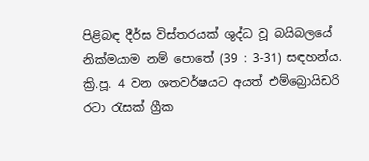පිළිබඳ දීර්ඝ විස්තරයක් ශුද්ධ වූ බයිබලයේ නික්මයාම නම් පොතේ (39 : 3-31) සඳහන්ය. ක්‍රි.පූ. 4 වන ශතවර්ෂයට අයත් එම්බ්‍රොයිඩරි රටා රැසක් ග්‍රීක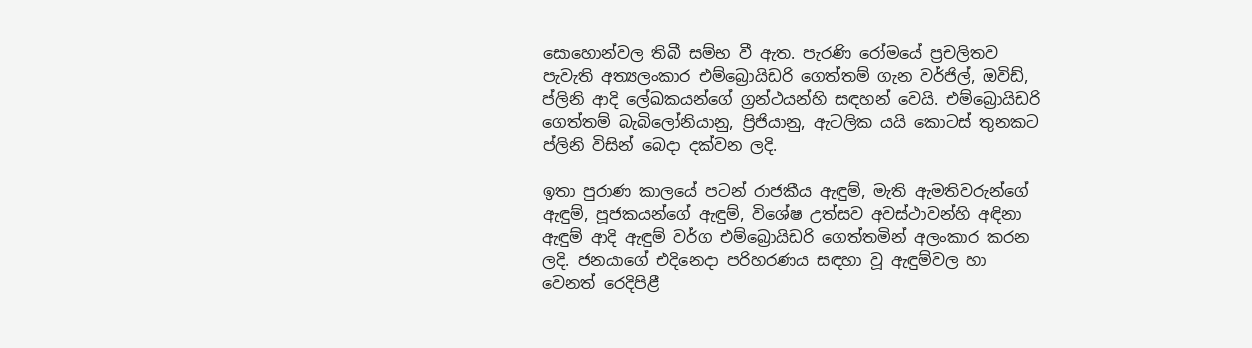සොහොන්වල තිබී සම්භ වී ඇත. පැරණි රෝමයේ ප්‍රචලිතව පැවැති අත්‍යලංකාර එම්බ්‍රොයිඩරි ගෙත්තම් ගැන වර්ජිල්, ඔවිඩ්, ප්ලිනි ආදි ලේඛකයන්ගේ ග්‍රන්ථයන්හි සඳහන් වෙයි. එම්බ්‍රොයිඩරි ගෙත්තම් බැබිලෝනියානු, ප්‍රිජියානු, ඇටලික යයි කොටස් තුනකට ප්ලිනි විසින් බෙදා දක්වන ලදි.

ඉතා පුරාණ කාලයේ පටන් රාජකීය ඇඳුම්, මැති ඇමතිවරුන්ගේ ඇඳුම්, පූජකයන්ගේ ඇඳුම්, විශේෂ උත්සව අවස්ථාවන්හි අඳිනා ඇඳුම් ආදි ඇඳුම් වර්ග එම්බ්‍රොයිඩරි ගෙත්තමින් අලංකාර කරන ලදි. ජනයාගේ එදිනෙදා පරිහරණය සඳහා වූ ඇඳුම්වල හා වෙනත් රෙදිපිළී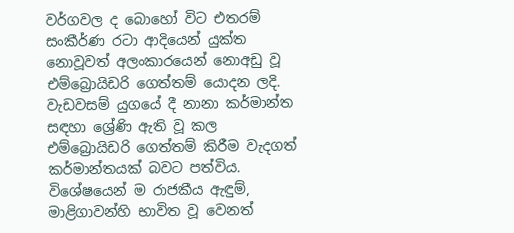වර්ගවල ද බොහෝ විට එතරම් සංකීර්ණ රටා ආදියෙන් යුක්ත නොවූවත් අලංකාරයෙන් නොඅඩු වූ එම්බ්‍රොයිඩරි ගෙත්තම් යොදන ලදි. වැඩවසම් යුගයේ දී නානා කර්මාන්ත සඳහා ශ්‍රේණි ඇති වූ කල එම්බ්‍රොයිඩරි ගෙත්තම් කිරීම වැදගත් කර්මාන්තයක් බවට පත්විය. විශේෂයෙන් ම රාජකීය ඇඳුම්, මාළිගාවන්හි භාවිත වූ වෙනත්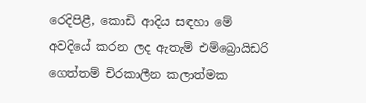රෙදිපිළී, කොඩි ආදිය සඳහා මේ අවදියේ කරන ලද ඇතැම් එම්බ්‍රොයිඩරි ගෙත්තම් චිරකාලීන කලාත්මක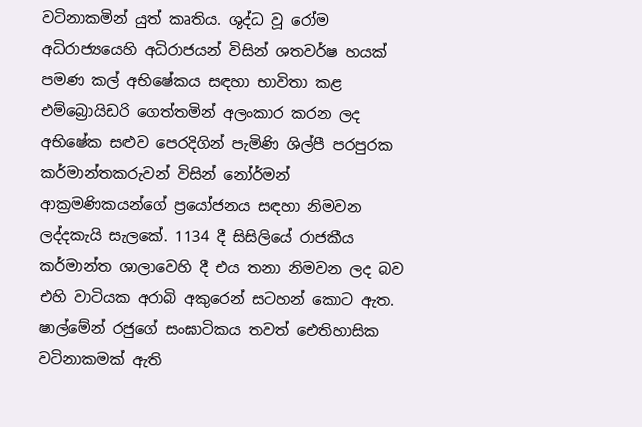වටිනාකමින් යුත් කෘතිය. ශුද්ධ වූ රෝම අධිරාජ්‍යයෙහි අධිරාජයන් විසින් ශතවර්ෂ හයක් පමණ කල් අභිෂේකය සඳහා භාවිතා කළ එම්බ්‍රොයිඩරි ගෙත්තමින් අලංකාර කරන ලද අභිෂේක සළුව පෙරදිගින් පැමිණි ශිල්පී පරපුරක කර්මාන්තකරුවන් විසින් නෝර්මන් ආක්‍රමණිකයන්ගේ ප්‍රයෝජනය සඳහා නිමවන ලද්දකැයි සැලකේ. 1134 දී සිසිලියේ රාජකීය කර්මාන්ත ශාලාවෙහි දී එය තනා නිමවන ලද බව එහි වාටියක අරාබි අකුරෙන් සටහන් කොට ඇත. ෂාල්මේන් රජුගේ සංඝාටිකය තවත් ඓතිහාසික වටිනාකමක් ඇති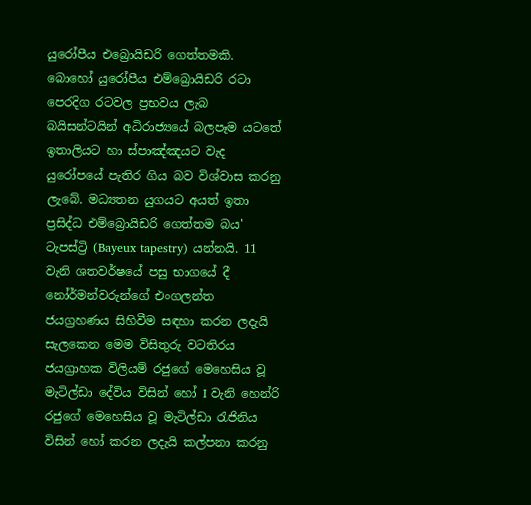යුරෝපීය එබ්‍රොයිඩරි ගෙත්තමකි. බොහෝ යුරෝපීය එම්බ්‍රොයිඩරි රටා පෙරදිග රටවල ප්‍රභවය ලැබ බයිසන්ටයින් අධිරාජ්‍යයේ බලපෑම යටතේ ඉතාලියට හා ස්පාඤ්ඤයට වැද යුරෝපයේ පැතිර ගිය බව විශ්වාස කරනු ලැබේ. මධ්‍යතන යුගයට අයත් ඉතා ප්‍රසිද්ධ එම්බ්‍රොයිඩරි ගෙත්තම බය' ටැපස්ට්‍රි (Bayeux tapestry) යන්නයි. 11 වැනි ශතවර්ෂයේ පසු භාගයේ දී නෝර්මන්වරුන්ගේ එංගලන්ත ජයග්‍රහණය සිහිවීම සඳහා කරන ලදැයි සැලකෙන මෙම විසිතුරු වටතිරය ජයග්‍රාහක විලියම් රජුගේ මෙහෙසිය වූ මැටිල්ඩා දේවිය විසින් හෝ I වැනි හෙන්රි රජුගේ මෙහෙසිය වූ මැටිල්ඩා රැජිනිය විසින් හෝ කරන ලදැයි කල්පනා කරනු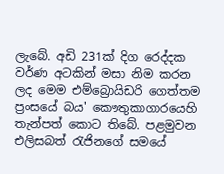ලැබේ. අඩි 231ක් දිග රෙද්දක වර්ණ අටකින් මසා නිම කරන ලද මෙම එම්බ්‍රොයිඩරි ගෙත්තම ප්‍රංසයේ බය' කෞතුකාගාරයෙහි තැන්පත් කොට තිබේ. පළමුවන එලිසබත් රැජිනගේ සමයේ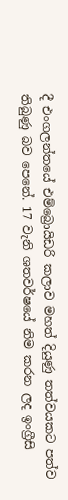දී එංගලන්තයේ එම්බ්‍රොයිඩරි කලාව මහත් දියුණු තත්වයකට පත්ව තිබුණු බව පෙනේ. 17 වැනි ශතවර්ෂයේ නිම කරන ලද ඉංග්‍රීසි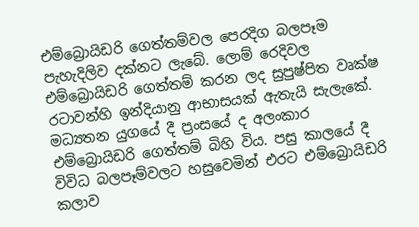එම්බ්‍රොයිඩරි ගෙත්තම්වල පෙරදිග බලපෑම පැහැදිලිව දක්නට ලැබේ. ලොම් රෙදිවල එම්බ්‍රොයිඩරි ගෙත්තම් කරන ලද සුපුෂ්පිත වෘක්ෂ රටාවන්හි ඉන්දියානු ආභාසයක් ඇතැයි සැලැකේ. මධ්‍යතන යුගයේ දී ප්‍රංසයේ ද අලංකාර එම්බ්‍රොයිඩරි ගෙත්තම් බිහි විය. පසු කාලයේ දී විවිධ බලපෑම්වලට හසුවෙමින් එරට එම්බ්‍රොයිඩරි කලාව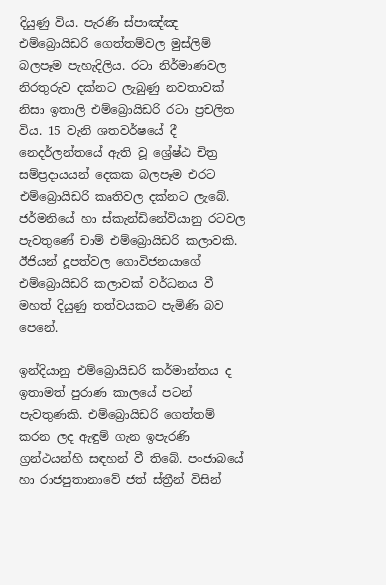දියුණු විය. පැරණි ස්පාඤ්ඤ එම්බ්‍රොයිඩරි ගෙත්තම්වල මුස්ලිම් බලපෑම පැහැදිලිය. රටා නිර්මාණවල නිරතුරුව දක්නට ලැබුණු නවතාවක් නිසා ඉතාලි එම්බ්‍රොයිඩරි රටා ප්‍රචලිත විය. 15 වැනි ශතවර්ෂයේ දී නෙදර්ලන්තයේ ඇති වූ ශ්‍රේෂ්ඨ චිත්‍ර සම්ප්‍රදායයන් දෙකක බලපෑම එරට එම්බ්‍රොයිඩරි කෘතිවල දක්නට ලැබේ. ජර්මනියේ හා ස්කැන්ඩිනේවියානු රටවල පැවතුණේ චාම් එම්බ්‍රොයිඩරි කලාවකි. ඊජියන් දූපත්වල ගොවිජනයාගේ එම්බ්‍රොයිඩරි කලාවක් වර්ධනය වී මහත් දියුණු තත්වයකට පැමිණි බව පෙනේ.

ඉන්දියානු එම්බ්‍රොයිඩරි කර්මාන්තය ද ඉතාමත් පුරාණ කාලයේ පටන් පැවතුණකි. එම්බ්‍රොයිඩරි ගෙත්තම් කරන ලද ඇඳුම් ගැන ඉපැරණි ග්‍රන්ථයන්හි සඳහන් වී තිබේ. පංජාබයේ හා රාජපුතානාවේ ජත් ස්ත්‍රීන් විසින්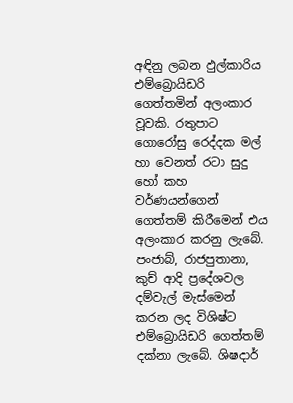අඳිනු ලබන ඵුල්කාරිය එම්බ්‍රොයිඩරි ගෙත්තමින් අලංකාර වූවකි. රතුපාට ගොරෝසු රෙද්දක මල් හා වෙනත් රටා සුදු හෝ කහ වර්ණයන්ගෙන් ගෙත්තම් කිරීමෙන් එය අලංකාර කරනු ලැබේ. පංජාබ්, රාජපුතානා, කුච් ආදි ප්‍රදේශවල දම්වැල් මැස්මෙන් කරන ලද විශිෂ්ට එම්බ්‍රොයිඩරි ගෙත්තම් දක්නා ලැබේ. ශිෂදාර්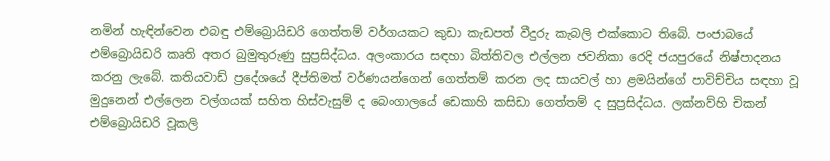නමින් හැඳින්වෙන එබඳු එම්බ්‍රොයිඩරි ගෙත්තම් වර්ගයකට කුඩා කැඩපත් වීදුරු කැබලි එක්කොට තිබේ. පංජාබයේ එම්බ්‍රොයිඩරි කෘති අතර බුමුතුරුණු සුප්‍රසිද්ධය. අලංකාරය සඳහා බිත්තිවල එල්ලන ජවනිකා රෙදි ජයපුරයේ නිෂ්පාදනය කරනු ලැබේ. කතියවාඩ් ප්‍රදේශයේ දීප්තිමත් වර්ණයන්ගෙන් ගෙත්තම් කරන ලද සායවල් හා ළමයින්ගේ පාවිච්චිය සඳහා වූ මුදුනෙන් එල්ලෙන වල්ගයක් සහිත හිස්වැසුම් ද බෙංගාලයේ ඩෙකාහි කසිඩා ගෙත්තම් ද සුප්‍රසිද්ධය. ලක්නව්හි චිකන් එම්බ්‍රොයිඩරි වූකලි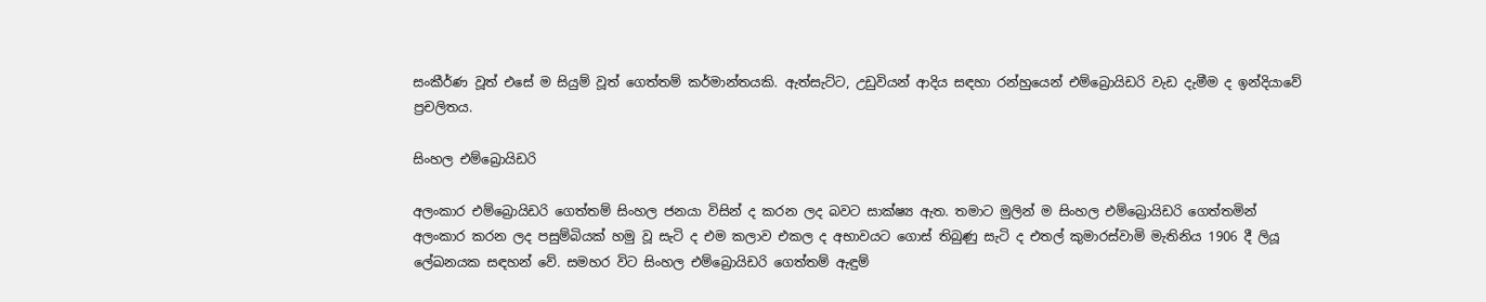සංකීර්ණ වූත් එසේ ම සියුම් වූත් ගෙත්තම් කර්මාන්තයකි. ඇත්සැට්ට, උඩුවියන් ආදිය සඳහා රන්හුයෙන් එම්බ්‍රොයිඩරි වැඩ දැමීම ද ඉන්දියාවේ ප්‍රචලිතය.

සිංහල එම්බ්‍රොයිඩරි

අලංකාර එම්බ්‍රොයිඩරි ගෙත්තම් සිංහල ජනයා විසින් ද කරන ලද බවට සාක්ෂ්‍ය ඇත. තමාට මුලින් ම සිංහල එම්බ්‍රොයිඩරි ගෙත්තමින් අලංකාර කරන ලද පසුම්බියක් හමු වූ සැටි ද එම කලාව එකල ද අභාවයට ගොස් තිබුණු සැටි ද එතල් කුමාරස්වාමි මැතිනිය 1906 දී ලියූ ලේඛනයක සඳහන් වේ. සමහර විට සිංහල එම්බ්‍රොයිඩරි ගෙත්තම් ඇඳුම්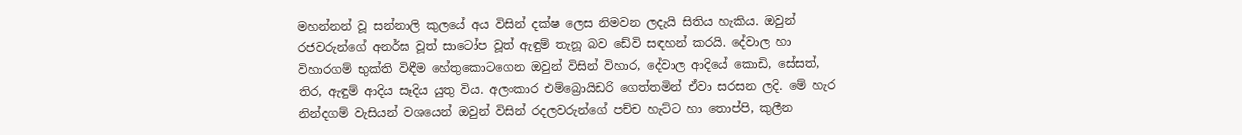මහන්නන් වූ සන්නාලි කුලයේ අය විසින් දක්ෂ ලෙස නිමවන ලදැයි සිතිය හැකිය. ඔවුන් රජවරුන්ගේ අනර්ඝ වූත් සාටෝප වූත් ඇඳුම් තැනූ බව ඩේවි සඳහන් කරයි. දේවාල හා විහාරගම් භුක්ති විඳීම හේතුකොටගෙන ඔවුන් විසින් විහාර, දේවාල ආදියේ කොඩි, සේසත්, තිර, ඇඳුම් ආදිය සෑදිය යුතු විය. අලංකාර එම්බ්‍රොයිඩරි ගෙත්තමින් ඒවා සරසන ලදි. මේ හැර නින්දගම් වැසියන් වශයෙන් ඔවුන් විසින් රදලවරුන්ගේ පච්ච හැට්ට හා තොප්පි, කුලීන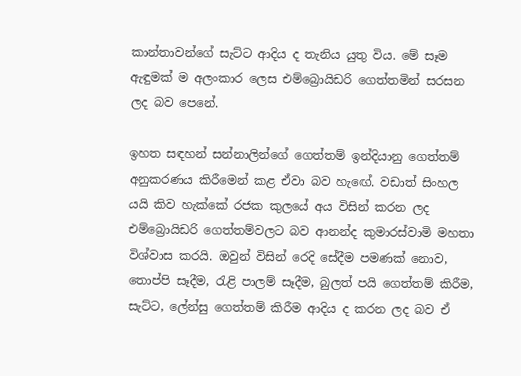කාන්තාවන්ගේ සැට්ට ආදිය ද තැනිය යුතු විය. මේ සෑම ඇඳුමක් ම අලංකාර ලෙස එම්බ්‍රොයිඩරි ගෙත්තමින් සරසන ලද බව පෙනේ.

ඉහත සඳහන් සන්නාලින්ගේ ගෙත්තම් ඉන්දියානු ගෙත්තම් අනුකරණය කිරීමෙන් කළ ඒවා බව හැඟේ. වඩාත් සිංහල යයි කිව හැක්කේ රජක කුලයේ අය විසින් කරන ලද එම්බ්‍රොයිඩරි ගෙත්තම්වලට බව ආනන්ද කුමාරස්වාමි මහතා විශ්වාස කරයි. ඔවුන් විසින් රෙදි සේදීම පමණක් නොව, තොප්පි සෑදීම, රැළි පාලම් සෑදීම, බුලත් පයි ගෙත්තම් කිරීම, සැට්ට, ලේන්සු ගෙත්තම් කිරීම ආදිය ද කරන ලද බව ඒ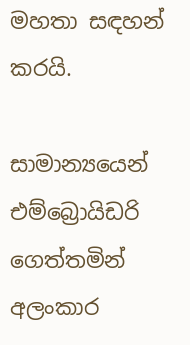මහතා සඳහන් කරයි.

සාමාන්‍යයෙන් එම්බ්‍රොයිඩරි ගෙත්තමින් අලංකාර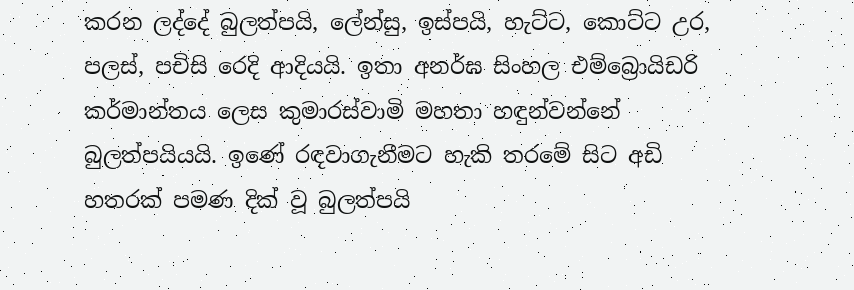කරන ලද්දේ බුලත්පයි, ලේන්සු, ඉස්පයි, හැට්ට, කොට්ට උර, පලස්, පචිසි රෙදි ආදියයි. ඉතා අනර්ඝ සිංහල එම්බ්‍රොයිඩරි කර්මාන්තය ලෙස කුමාරස්වාමි මහතා හඳුන්වන්නේ බුලත්පයියයි. ඉණේ රඳවාගැනීමට හැකි තරමේ සිට අඩි හතරක් පමණ දික් වූ බුලත්පයි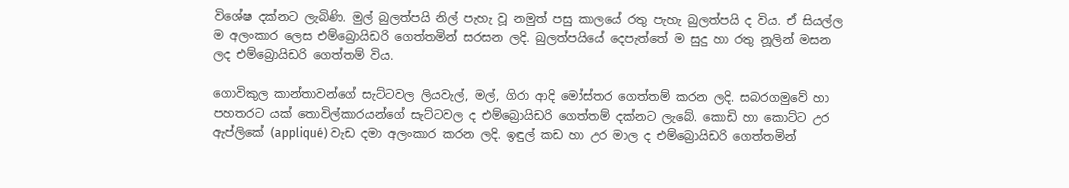විශේෂ දක්නට ලැබිණි. මුල් බුලත්පයි නිල් පැහැ වූ නමුත් පසු කාලයේ රතු පැහැ බුලත්පයි ද විය. ඒ සියල්ල ම අලංකාර ලෙස එම්බ්‍රොයිඩරි ගෙත්තමින් සරසන ලදි. බුලත්පයියේ දෙපැත්තේ ම සුදු හා රතු නූලින් මසන ලද එම්බ්‍රොයිඩරි ගෙත්තම් විය.

ගොවිකුල කාන්තාවන්ගේ සැට්ටවල ලියවැල්, මල්, ගිරා ආදි මෝස්තර ගෙත්තම් කරන ලදි. සබරගමුවේ හා පහතරට යක් තොවිල්කාරයන්ගේ සැට්ටවල ද එම්බ්‍රොයිඩරි ගෙත්තම් දක්නට ලැබේ. කොඩි හා කොට්ට උර ඇප්ලිකේ (appliqué) වැඩ දමා අලංකාර කරන ලදි. ඉඳුල් කඩ හා උර මාල ද එම්බ්‍රොයිඩරි ගෙත්තමින්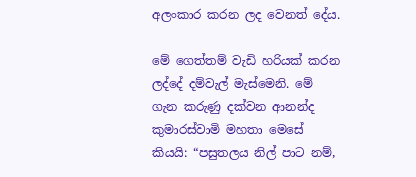අලංකාර කරන ලද වෙනත් දේය.

මේ ගෙත්තම් වැඩි හරියක් කරන ලද්දේ දම්වැල් මැස්මෙනි. මේ ගැන කරුණු දක්වන ආනන්ද කුමාරස්වාමි මහතා මෙසේ කියයි: “පසුතලය නිල් පාට නම්,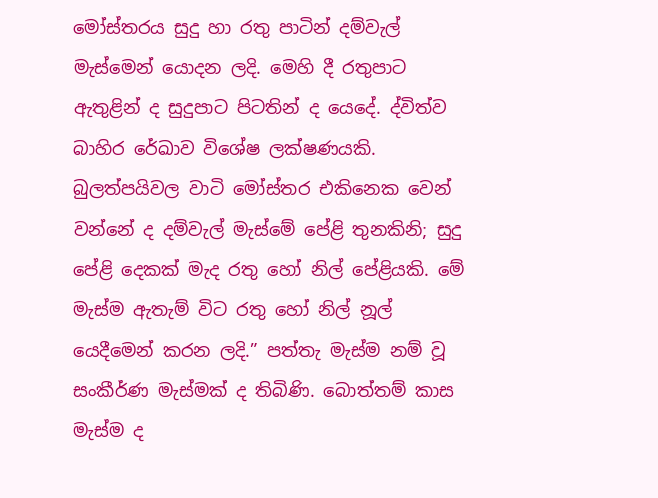මෝස්තරය සුදු හා රතු පාටින් දම්වැල් මැස්මෙන් යොදන ලදි. මෙහි දී රතුපාට ඇතුළින් ද සුදුපාට පිටතින් ද යෙදේ. ද්විත්ව බාහිර රේඛාව විශේෂ ලක්ෂණයකි. බුලත්පයිවල වාටි මෝස්තර එකිනෙක වෙන් වන්නේ ද දම්වැල් මැස්මේ පේළි තුනකිනි; සුදු පේළි දෙකක් මැද රතු හෝ නිල් පේළියකි. මේ මැස්ම ඇතැම් විට රතු හෝ නිල් නූල් යෙදීමෙන් කරන ලදි.” පත්තැ මැස්ම නම් වූ සංකීර්ණ මැස්මක් ද තිබිණි. බොත්තම් කාස මැස්ම ද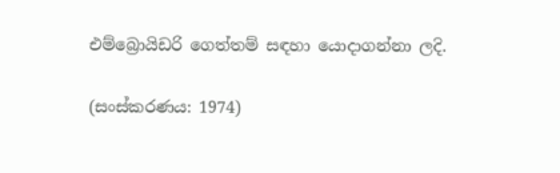එම්බ්‍රොයිඩරි ගෙත්තම් සඳහා යොදාගන්නා ලදි.

(සංස්කරණය: 1974)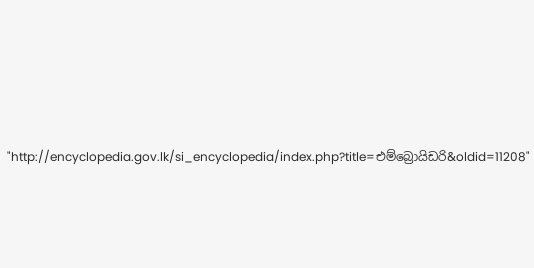"http://encyclopedia.gov.lk/si_encyclopedia/index.php?title=එම්බ්‍රොයිඩරි&oldid=11208"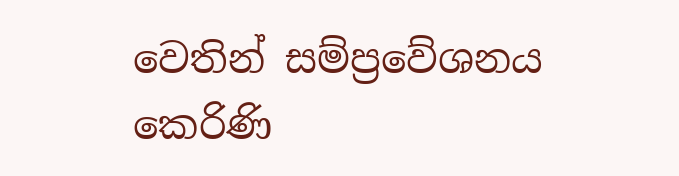වෙතින් සම්ප්‍රවේශනය කෙරිණි